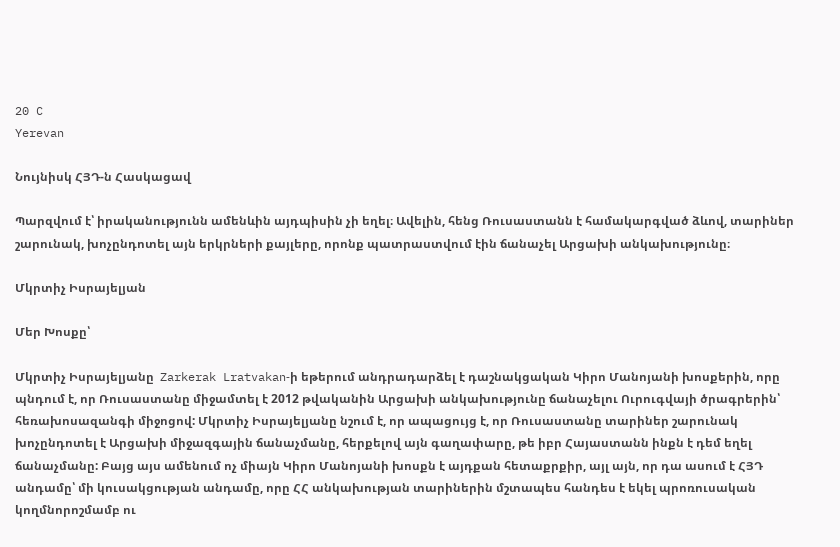20 C
Yerevan

Նույնիսկ ՀՅԴ‑ն Հասկացավ

Պարզվում է՝ իրականությունն ամենևին այդպիսին չի եղել։ Ավելին, հենց Ռուսաստանն է համակարգված ձևով, տարիներ շարունակ, խոչընդոտել այն երկրների քայլերը, որոնք պատրաստվում էին ճանաչել Արցախի անկախությունը։

Մկրտիչ Իսրայելյան

Մեր Խոսքը՝

Մկրտիչ Իսրայելյանը  Zarkerak Lratvakan‑ի եթերում անդրադարձել է դաշնակցական Կիրո Մանոյանի խոսքերին, որը պնդում է, որ Ռուսաստանը միջամտել է 2012 թվականին Արցախի անկախությունը ճանաչելու Ուրուգվայի ծրագրերին՝ հեռախոսազանգի միջոցով: Մկրտիչ Իսրայելյանը նշում է, որ ապացույց է, որ Ռուսաստանը տարիներ շարունակ խոչընդոտել է Արցախի միջազգային ճանաչմանը, հերքելով այն գաղափարը, թե իբր Հայաստանն ինքն է դեմ եղել ճանաչմանը: Բայց այս ամենում ոչ միայն Կիրո Մանոյանի խոսքն է այդքան հետաքրքիր, այլ այն, որ դա ասում է ՀՅԴ անդամը՝ մի կուսակցության անդամը, որը ՀՀ անկախության տարիներին մշտապես հանդես է եկել պրոռուսական կողմնորոշմամբ ու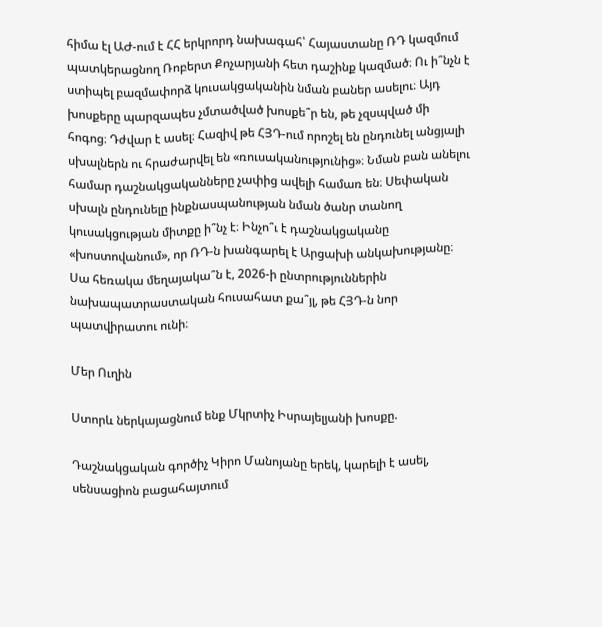հիմա էլ ԱԺ-ում է ՀՀ երկրորդ նախագահ՝ Հայաստանը ՌԴ կազմում պատկերացնող Ռոբերտ Քոչարյանի հետ դաշինք կազմած։ Ու ի՞նչն է ստիպել բազմափորձ կուսակցականին նման բաներ ասելու։ Այդ խոսքերը պարզապես չմտածված խոսքե՞ր են, թե չզսպված մի հոգոց։ Դժվար է ասել։ Հազիվ թե ՀՅԴ-ում որոշել են ընդունել անցյալի սխալներն ու հրաժարվել են «ռուսականությունից»։ Նման բան անելու համար դաշնակցականները չափից ավելի համառ են։ Սեփական սխալն ընդունելը ինքնասպանության նման ծանր տանող կուսակցության միտքը ի՞նչ է։ Ինչո՞ւ է դաշնակցականը «խոստովանում», որ ՌԴ‑ն խանգարել է Արցախի անկախությանը։ Սա հեռակա մեղայակա՞ն է, 2026‑ի ընտրություններին նախապատրաստական հուսահատ քա՞յլ, թե ՀՅԴ‑ն նոր պատվիրատու ունի։

Մեր Ուղին

Ստորև ներկայացնում ենք Մկրտիչ Իսրայելյանի խոսքը.

Դաշնակցական գործիչ Կիրո Մանոյանը երեկ, կարելի է ասել, սենսացիոն բացահայտում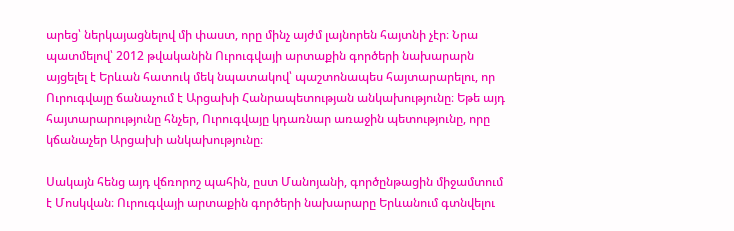արեց՝ ներկայացնելով մի փաստ, որը մինչ այժմ լայնորեն հայտնի չէր։ Նրա պատմելով՝ 2012 թվականին Ուրուգվայի արտաքին գործերի նախարարն այցելել է Երևան հատուկ մեկ նպատակով՝ պաշտոնապես հայտարարելու, որ Ուրուգվայը ճանաչում է Արցախի Հանրապետության անկախությունը։ Եթե այդ հայտարարությունը հնչեր, Ուրուգվայը կդառնար առաջին պետությունը, որը կճանաչեր Արցախի անկախությունը։

Սակայն հենց այդ վճռորոշ պահին, ըստ Մանոյանի, գործընթացին միջամտում է Մոսկվան։ Ուրուգվայի արտաքին գործերի նախարարը Երևանում գտնվելու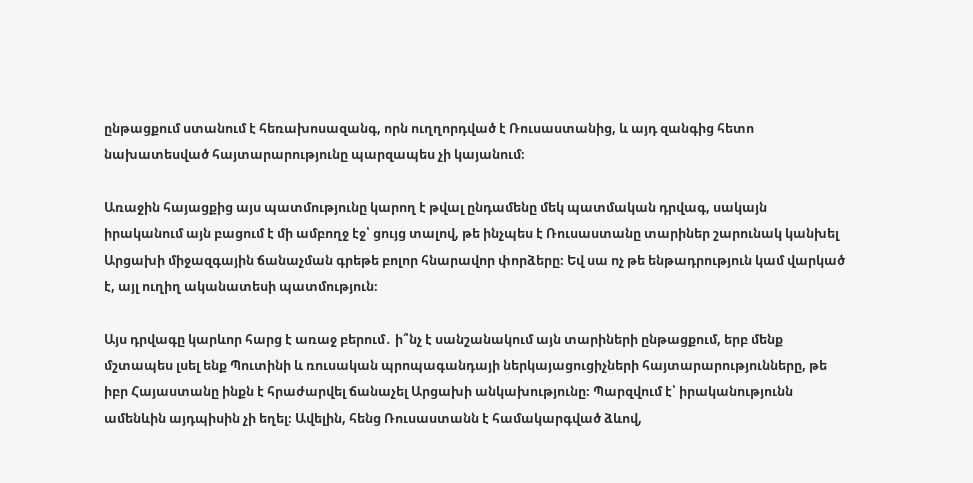ընթացքում ստանում է հեռախոսազանգ, որն ուղղորդված է Ռուսաստանից, և այդ զանգից հետո նախատեսված հայտարարությունը պարզապես չի կայանում։

Առաջին հայացքից այս պատմությունը կարող է թվալ ընդամենը մեկ պատմական դրվագ, սակայն իրականում այն բացում է մի ամբողջ էջ՝ ցույց տալով, թե ինչպես է Ռուսաստանը տարիներ շարունակ կանխել Արցախի միջազգային ճանաչման գրեթե բոլոր հնարավոր փորձերը։ Եվ սա ոչ թե ենթադրություն կամ վարկած է, այլ ուղիղ ականատեսի պատմություն։

Այս դրվագը կարևոր հարց է առաջ բերում․ ի՞նչ է սանշանակում այն տարիների ընթացքում, երբ մենք մշտապես լսել ենք Պուտինի և ռուսական պրոպագանդայի ներկայացուցիչների հայտարարությունները, թե իբր Հայաստանը ինքն է հրաժարվել ճանաչել Արցախի անկախությունը։ Պարզվում է՝ իրականությունն ամենևին այդպիսին չի եղել։ Ավելին, հենց Ռուսաստանն է համակարգված ձևով,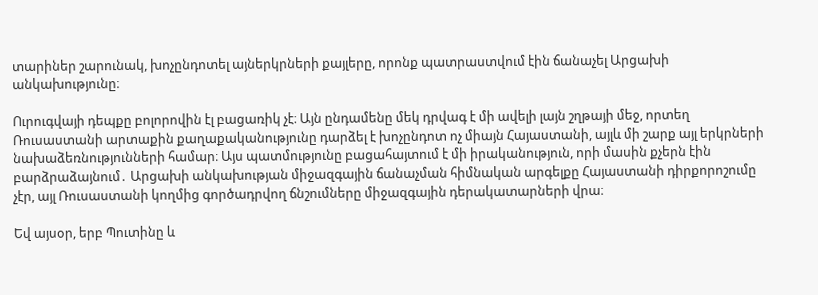տարիներ շարունակ, խոչընդոտել այներկրների քայլերը, որոնք պատրաստվում էին ճանաչել Արցախի անկախությունը։

Ուրուգվայի դեպքը բոլորովին էլ բացառիկ չէ։ Այն ընդամենը մեկ դրվագ է մի ավելի լայն շղթայի մեջ, որտեղ Ռուսաստանի արտաքին քաղաքականությունը դարձել է խոչընդոտ ոչ միայն Հայաստանի, այլև մի շարք այլ երկրների նախաձեռնությունների համար։ Այս պատմությունը բացահայտում է մի իրականություն, որի մասին քչերն էին բարձրաձայնում․ Արցախի անկախության միջազգային ճանաչման հիմնական արգելքը Հայաստանի դիրքորոշումը չէր, այլ Ռուսաստանի կողմից գործադրվող ճնշումները միջազգային դերակատարների վրա։

Եվ այսօր, երբ Պուտինը և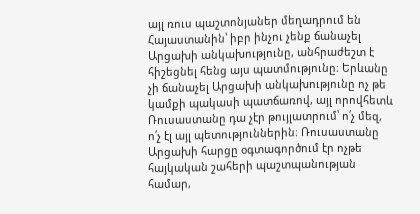այլ ռուս պաշտոնյաներ մեղադրում են Հայաստանին՝ իբր ինչու չենք ճանաչել Արցախի անկախությունը, անհրաժեշտ է հիշեցնել հենց այս պատմությունը։ Երևանը չի ճանաչել Արցախի անկախությունը ոչ թե կամքի պակասի պատճառով, այլ որովհետև Ռուսաստանը դա չէր թույլատրում՝ ո՛չ մեզ, ո՛չ էլ այլ պետություններին։ Ռուսաստանը Արցախի հարցը օգտագործում էր ոչթե հայկական շահերի պաշտպանության համար,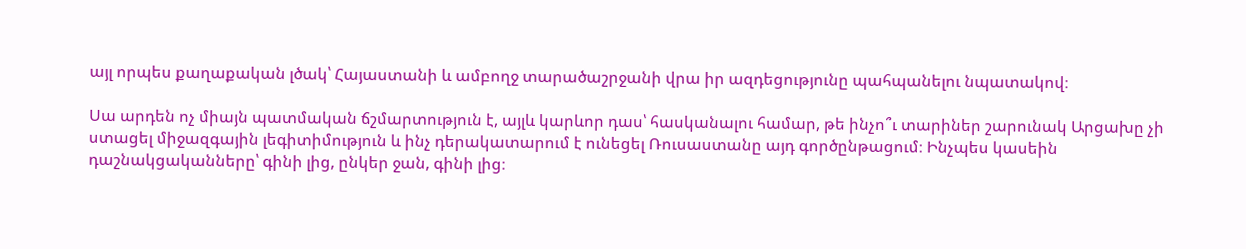այլ որպես քաղաքական լծակ՝ Հայաստանի և ամբողջ տարածաշրջանի վրա իր ազդեցությունը պահպանելու նպատակով։

Սա արդեն ոչ միայն պատմական ճշմարտություն է, այլև կարևոր դաս՝ հասկանալու համար, թե ինչո՞ւ տարիներ շարունակ Արցախը չի ստացել միջազգային լեգիտիմություն և ինչ դերակատարում է ունեցել Ռուսաստանը այդ գործընթացում։ Ինչպես կասեին դաշնակցականները՝ գինի լից, ընկեր ջան, գինի լից։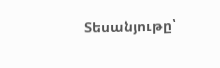Տեսանյութը՝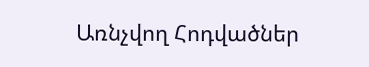Առնչվող Հոդվածներ